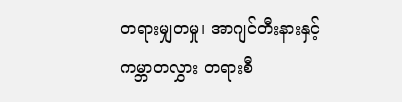တရားမျှတမှု၊ အာဂျင်တီးနားနှင့် ကမ္ဘာတလွှား တရားစီ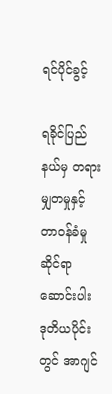ရင်ပိုင်ခွင့်

ရခိုင်ပြည်နယ်မှ တရားမျှတမှုနှင့် တာဝန်ခံမှုဆိုင်ရာ ဆောင်းပါး ဒုတိယပိုင်းတွင် အာဂျင်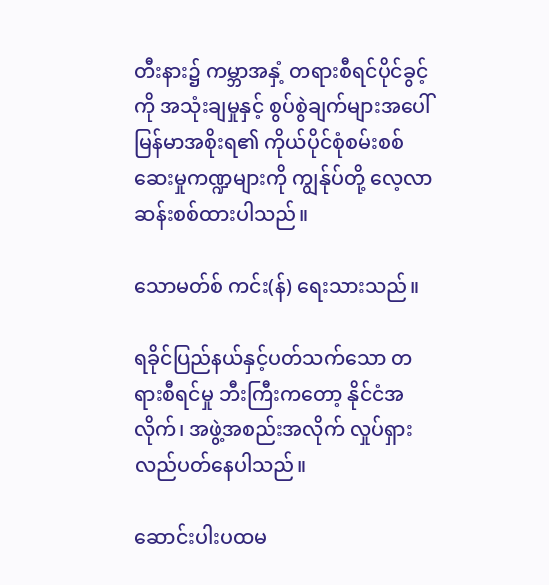တီးနား၌ ကမ္ဘာအနှံ့ တရားစီရင်ပိုင်ခွင့်ကို အသုံးချမှုနှင့် စွပ်စွဲချက်များအပေါ် မြန်မာအစိုးရ၏ ကိုယ်ပိုင်စုံစမ်းစစ်ဆေးမှုကဏ္ဍများကို ကျွန်ုပ်တို့ လေ့လာဆန်းစစ်ထားပါသည်။

သောမတ်စ် ကင်း(န်) ရေးသားသည်။

ရခိုင်ပြည်နယ်နှင့်ပတ်သက်သော တရားစီရင်မှု ဘီးကြီးကတော့ နိုင်ငံအလိုက်၊ အဖွဲ့အစည်းအလိုက် လှုပ်ရှားလည်ပတ်နေပါသည်။

ဆောင်းပါးပထမ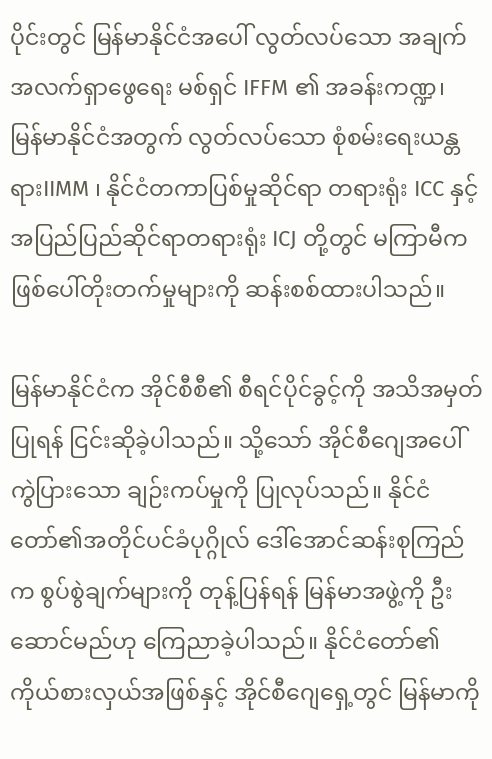ပိုင်းတွင် မြန်မာနိုင်ငံအပေါ် လွတ်လပ်သော အချက်အလက်ရှာဖွေရေး မစ်ရှင် IFFM ၏ အခန်းကဏ္ဍ၊ မြန်မာနိုင်ငံအတွက် လွတ်လပ်သော စုံစမ်းရေးယန္တရားIIMM ၊ နိုင်ငံတကာပြစ်မှုဆိုင်ရာ တရားရုံး ICC နှင့် အပြည်ပြည်ဆိုင်ရာတရားရုံး ICJ တို့တွင် မကြာမီက ဖြစ်ပေါ်တိုးတက်မှုများကို ဆန်းစစ်ထားပါသည်။

မြန်မာနိုင်ငံက အိုင်စီစီ၏ စီရင်ပိုင်ခွင့်ကို အသိအမှတ်ပြုရန် ငြင်းဆိုခဲ့ပါသည်။ သို့သော် အိုင်စီဂျေအပေါ် ကွဲပြားသော ချဉ်းကပ်မှုကို ပြုလုပ်သည်။ နိုင်ငံတော်၏အတိုင်ပင်ခံပုဂ္ဂိုလ် ဒေါ်အောင်ဆန်းစုကြည်က စွပ်စွဲချက်များကို တုန့်ပြန်ရန် မြန်မာအဖွဲ့ကို ဦးဆောင်မည်ဟု ကြေညာခဲ့ပါသည်။ နိုင်ငံတော်၏ ကိုယ်စားလှယ်အဖြစ်နှင့် အိုင်စီဂျေရှေ့တွင် မြန်မာကို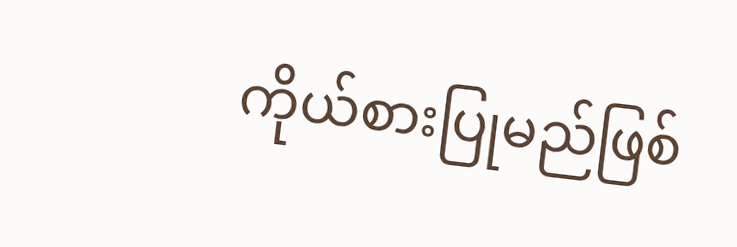ကိုယ်စားပြုမည်ဖြစ်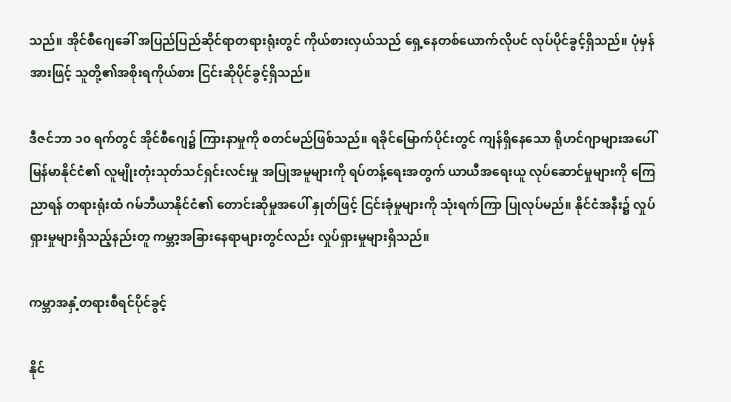သည်။ အိုင်စီဂျေခေါ် အပြည်ပြည်ဆိုင်ရာတရားရုံးတွင် ကိုယ်စားလှယ်သည် ရှေ့နေတစ်ယောက်လိုပင် လုပ်ပိုင်ခွင့်ရှိသည်။ ပုံမှန်အားဖြင့် သူတို့၏အစိုးရကိုယ်စား ငြင်းဆိုပိုင်ခွင့်ရှိသည်။

ဒီဇင်ဘာ ၁၀ ရက်တွင် အိုင်စီဂျေ၌ ကြားနာမှုကို စတင်မည်ဖြစ်သည်။ ရခိုင်မြောက်ပိုင်းတွင် ကျန်ရှိနေသော ရိုဟင်ဂျာများအပေါ် မြန်မာနိုင်ငံ၏ လူမျိုးတုံးသုတ်သင်ရှင်းလင်းမှု အပြုအမူများကို ရပ်တန့်ရေးအတွက် ယာယီအရေးယူ လုပ်ဆောင်မှုများကို ကြေညာရန် တရားရုံးထံ ဂမ်ဘီယာနိုင်ငံ၏ တောင်းဆိုမှုအပေါ် နှုတ်ဖြင့် ငြင်းခုံမှုများကို သုံးရက်ကြာ ပြုလုပ်မည်။ နိုင်ငံအနီး၌ လှုပ်ရှားမှုများရှိသည့်နည်းတူ ကမ္ဘာ့အခြားနေရာများတွင်လည်း လှုပ်ရှားမှုများရှိသည်။

ကမ္ဘာအနှံ့တရားစီရင်ပိုင်ခွင့်

နိုင်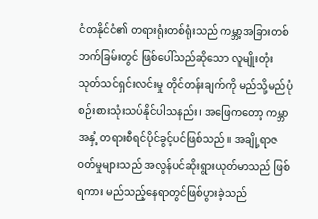ငံတနိုင်ငံ၏ တရားရုံးတစ်ရုံးသည် ကမ္ဘာ့အခြားတစ်ဘက်ခြမ်းတွင် ဖြစ်ပေါ်သည်ဆိုသော လူမျိုးတုံး သုတ်သင်ရှင်းလင်းမှု တိုင်တန်းချက်ကို မည်သို့မည်ပုံ စဉ်းစားသုံးသပ်နိုင်ပါသနည်း၊ အဖြေကတော့ ကမ္ဘာအနှံ့ တရားစီရင်ပိုင်ခွင့်ပင်ဖြစ်သည်။ အချို့ရာဇဝတ်မှုများသည် အလွန်ပင်ဆိုးရွားယုတ်မာသည် ဖြစ်ရကား မည်သည့်နေရာတွင်ဖြစ်ပွားခဲ့သည်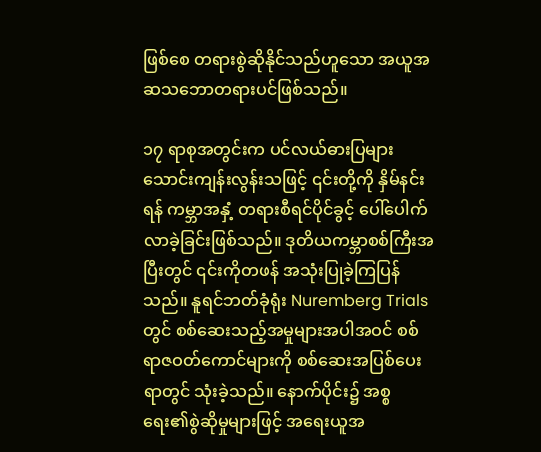ဖြစ်စေ တရားစွဲဆိုနိုင်သည်ဟူသော အယူအဆသဘောတရားပင်ဖြစ်သည်။

၁၇ ရာစုအတွင်းက ပင်လယ်ဓားပြများ သောင်းကျန်းလွန်းသဖြင့် ၎င်းတို့ကို နှိမ်နင်းရန် ကမ္ဘာအနှံ့ တရားစီရင်ပိုင်ခွင့် ပေါ်ပေါက်လာခဲ့ခြင်းဖြစ်သည်။ ဒုတိယကမ္ဘာစစ်ကြီးအပြီးတွင် ၎င်းကိုတဖန် အသုံးပြုခဲ့ကြပြန်သည်။ နူရင်ဘတ်ခုံရုံး Nuremberg Trials တွင် စစ်ဆေးသည့်အမှုများအပါအဝင် စစ်ရာဇဝတ်ကောင်များကို စစ်ဆေးအပြစ်ပေးရာတွင် သုံးခဲ့သည်။ နောက်ပိုင်း၌ အစ္စရေး၏စွဲဆိုမှုများဖြင့် အရေးယူအ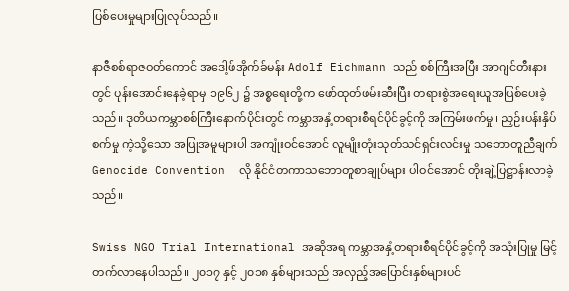ပြစ်ပေးမှုများပြုလုပ်သည်။

နာဇီစစ်ရာဇဝတ်ကောင် အဒေါ့ဖ်အိုက်ခ်မန်း Adolf Eichmann သည် စစ်ကြီးအပြီး အာဂျင်တီးနားတွင် ပုန်းအောင်းနေခဲ့ရာမှ ၁၉၆၂ ၌ အစ္စရေးတို့က ဖော်ထုတ်ဖမ်းဆီးပြီး တရားစွဲအရေးယူအပြစ်ပေးခဲ့သည်။ ဒုတိယကမ္ဘာစစ်ကြီးနောက်ပိုင်းတွင် ကမ္ဘာအနှံ့တရားစီရင်ပိုင်ခွင့်ကို အကြမ်းဖက်မှု၊ ညှဉ်းပန်းနှိပ်စက်မှု ကဲ့သို့သော အပြုအမူများပါ အကျုံးဝင်အောင် လူမျိုးတုံးသုတ်သင်ရှင်းလင်းမှု သဘောတူညီချက် Genocide Convention  လို နိုင်ငံတကာသဘောတူစာချုပ်များ ပါဝင်အောင် တိုးချဲ့ပြဋ္ဌာန်းလာခဲ့သည်။

Swiss NGO Trial International အဆိုအရ ကမ္ဘာအနှံ့တရားစီရင်ပိုင်ခွင့်ကို အသုံးပြုမှု မြင့်တက်လာနေပါသည်။ ၂၀၁၇ နှင့် ၂၀၁၈ နှစ်များသည် အလှည့်အပြောင်းနှစ်များပင်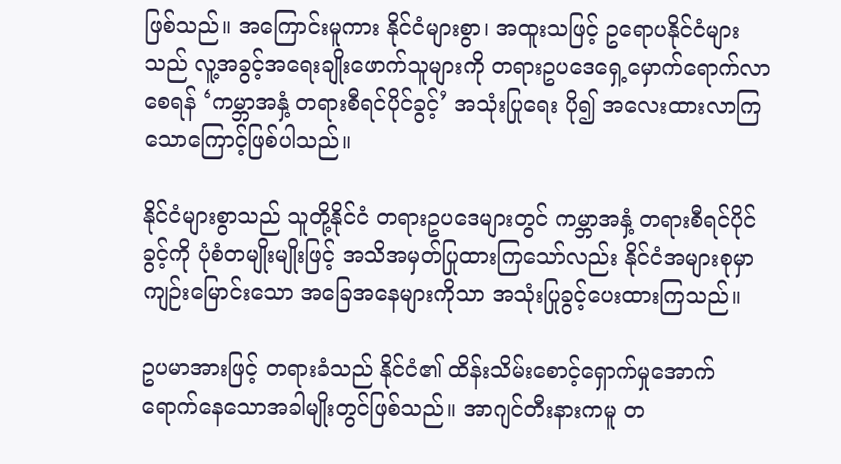ဖြစ်သည်။ အကြောင်းမူကား နိုင်ငံများစွာ၊ အထူးသဖြင့် ဥရောပနိုင်ငံများသည် လူ့အခွင့်အရေးချိုးဖောက်သူများကို တရားဥပဒေရှေ့မှောက်ရောက်လာစေရန် ‘ကမ္ဘာအနှံ့ တရားစီရင်ပိုင်ခွင့်’ အသုံးပြုရေး ပို၍ အလေးထားလာကြသောကြောင့်ဖြစ်ပါသည်။

နိုင်ငံများစွာသည် သူတို့နိုင်ငံ တရားဥပဒေများတွင် ကမ္ဘာအနှံ့ တရားစီရင်ပိုင်ခွင့်ကို ပုံစံတမျိုးမျိုးဖြင့် အသိအမှတ်ပြုထားကြသော်လည်း နိုင်ငံအများစုမှာ ကျဉ်းမြောင်းသော အခြေအနေများကိုသာ အသုံးပြုခွင့်ပေးထားကြသည်။

ဥပမာအားဖြင့် တရားခံသည် နိုင်ငံ၏ ထိန်းသိမ်းစောင့်ရှောက်မှုအောက် ရောက်နေသောအခါမျိုးတွင်ဖြစ်သည်။ အာဂျင်တီးနားကမူ တ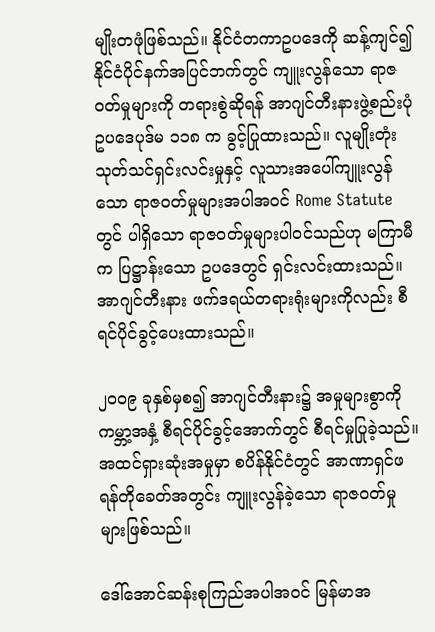မျိုးတဖုံဖြစ်သည်။ နိုင်ငံတကာဥပဒေကို ဆန့်ကျင်၍ နိုင်ငံပိုင်နက်အပြင်ဘက်တွင် ကျူးလွန်သော ရာဇဝတ်မှုများကို တရားစွဲဆိုရန် အာဂျင်တီးနားဖွဲ့စည်းပုံဥပဒေပုဒ်မ ၁၁၈ က ခွင့်ပြုထားသည်။ လူမျိုးတုံးသုတ်သင်ရှင်းလင်းမှုနှင့် လူသားအပေါ်ကျူးလွန်သော ရာဇဝတ်မှုများအပါအဝင် Rome Statute တွင် ပါရှိသော ရာဇဝတ်မှုများပါဝင်သည်ဟု မကြာမီက ပြဋ္ဌာန်းသော ဥပဒေတွင် ရှင်းလင်းထားသည်။ အာဂျင်တီးနား ဖက်ဒရယ်တရားရုံးများကိုလည်း စီရင်ပိုင်ခွင့်ပေးထားသည်။

၂၀၀၉ ခုနှစ်မှစ၍ အာဂျင်တီးနား၌ အမှုများစွာကို ကမ္ဘာ့အနှံ့ စီရင်ပိုင်ခွင့်အောက်တွင် စီရင်မှုပြုခဲ့သည်။ အထင်ရှားဆုံးအမှုမှာ စပိန်နိုင်ငံတွင် အာဏာရှင်ဖရန်တိုခေတ်အတွင်း ကျူးလွန်ခဲ့သော ရာဇဝတ်မှုများဖြစ်သည်။

ဒေါ်အောင်ဆန်းစုကြည်အပါအဝင် မြန်မာအ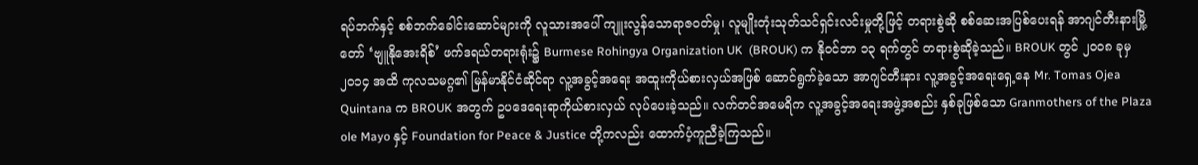ရပ်ဘက်နှင့် စစ်ဘက်ခေါင်းဆောင်များကို လူသားအပေါ် ကျူးလွန်သောရာဇဝတ်မှု၊ လူမျိုးတုံးသုတ်သင်ရှင်းလင်းမှုတို့ဖြင့် တရားစွဲဆို စစ်ဆေးအပြစ်ပေးရန် အာဂျင်တီးနားမြို့တော် ‘ဗျူနိုအေးရိစ်’ ဖက်ဒရယ်တရားရုံး၌ Burmese Rohingya Organization UK  (BROUK) က နိုဝင်ဘာ ၁၃ ရက်တွင် တရားစွဲဆိုခဲ့သည်။ BROUK တွင် ၂၀၀၈ ခုမှ ၂၀၁၄ အထိ ကုလသမဂ္ဂ၏ မြန်မာနိုင်ငံဆိုင်ရာ လူ့အခွင့်အရေး အထူးကိုယ်စားလှယ်အဖြစ် ဆောင်ရွက်ခဲ့သော အာဂျင်တီးနား လူ့အခွင့်အရေးရှေ့နေ Mr. Tomas Ojea Quintana က BROUK အတွက် ဥပဒေရေးရာကိုယ်စားလှယ် လုပ်ပေးခဲ့သည်။ လက်တင်အမေရိက လူ့အခွင့်အရေးအဖွဲ့အစည်း နှစ်ခုဖြစ်သော Granmothers of the Plaza ole Mayo နှင့် Foundation for Peace & Justice တို့ကလည်း ထောက်ပံ့ကူညီခဲ့ကြသည်။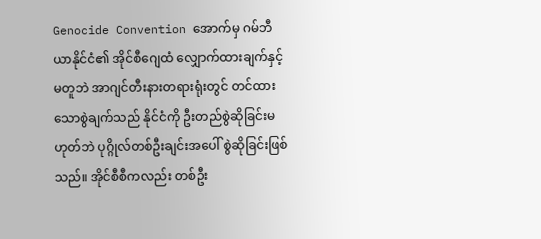Genocide Convention အောက်မှ ဂမ်ဘီယာနိုင်ငံ၏ အိုင်စီဂျေထံ လျှောက်ထားချက်နှင့်မတူဘဲ အာဂျင်တီးနားတရားရုံးတွင် တင်ထားသောစွဲချက်သည် နိုင်ငံကို ဦးတည်စွဲဆိုခြင်းမဟုတ်ဘဲ ပုဂ္ဂိုလ်တစ်ဦးချင်းအပေါ် စွဲဆိုခြင်းဖြစ်သည်။ အိုင်စီစီကလည်း တစ်ဦး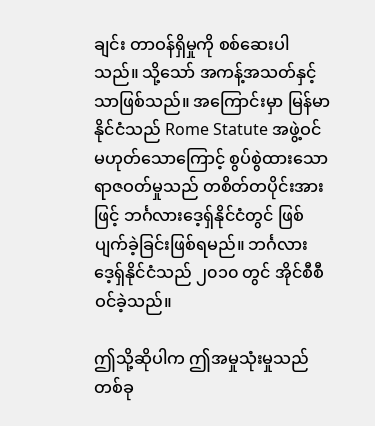ချင်း တာဝန်ရှိမှုကို စစ်ဆေးပါသည်။ သို့သော် အကန့်အသတ်နှင့်သာဖြစ်သည်။ အကြောင်းမှာ မြန်မာနိုင်ငံသည် Rome Statute အဖွဲ့ဝင် မဟုတ်သောကြောင့် စွပ်စွဲထားသော ရာဇဝတ်မှုသည် တစိတ်တပိုင်းအားဖြင့် ဘင်္ဂလားဒေ့ရှ်နိုင်ငံတွင် ဖြစ်ပျက်ခဲ့ခြင်းဖြစ်ရမည်။ ဘင်္ဂလားဒေ့ရှ်နိုင်ငံသည် ၂၀၁၀ တွင် အိုင်စီစီဝင်ခဲ့သည်။

ဤသို့ဆိုပါက ဤအမှုသုံးမှုသည် တစ်ခု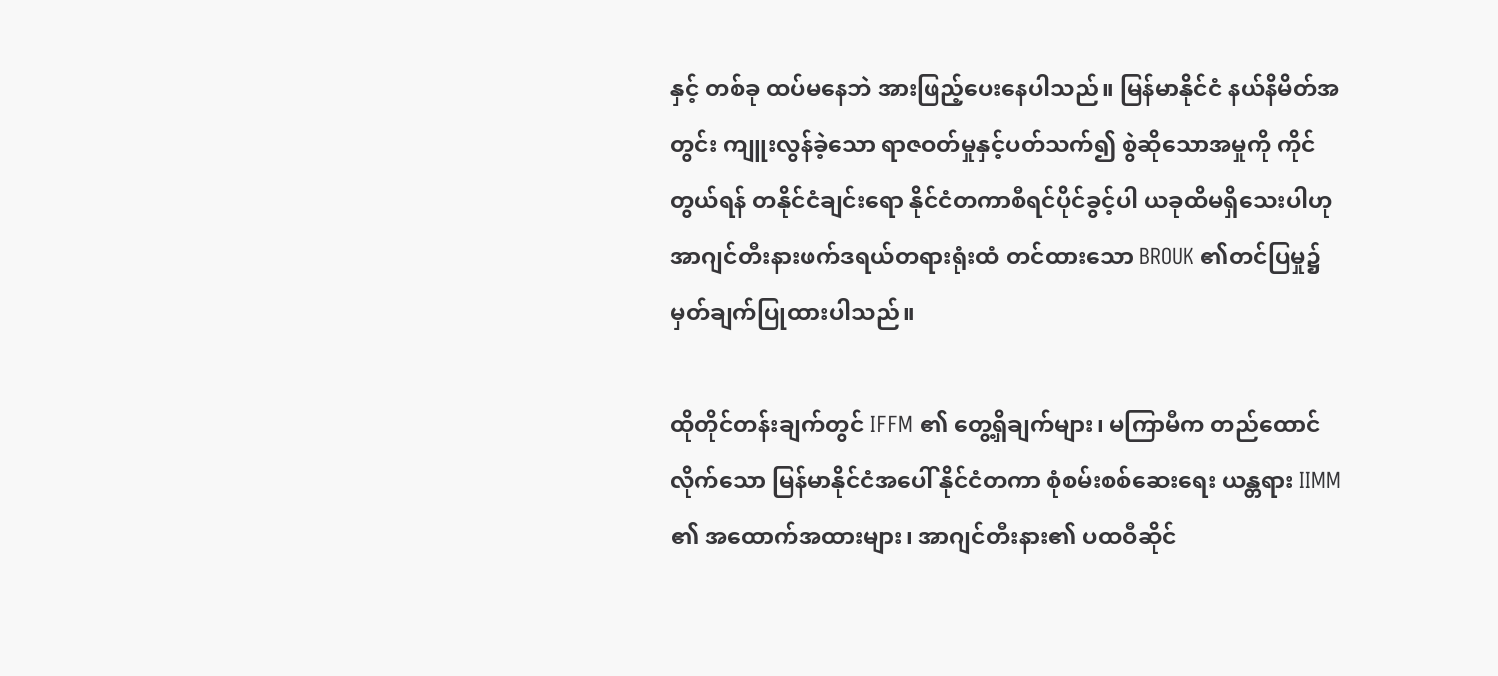နှင့် တစ်ခု ထပ်မနေဘဲ အားဖြည့်ပေးနေပါသည်။ မြန်မာနိုင်ငံ နယ်နိမိတ်အတွင်း ကျူးလွန်ခဲ့သော ရာဇဝတ်မှုနှင့်ပတ်သက်၍ စွဲဆိုသောအမှုကို ကိုင်တွယ်ရန် တနိုင်ငံချင်းရော နိုင်ငံတကာစီရင်ပိုင်ခွင့်ပါ ယခုထိမရှိသေးပါဟု အာဂျင်တီးနားဖက်ဒရယ်တရားရုံးထံ တင်ထားသော BROUK ၏တင်ပြမှု၌ မှတ်ချက်ပြုထားပါသည်။

ထိုတိုင်တန်းချက်တွင် IFFM ၏ တွေ့ရှိချက်များ၊ မကြာမီက တည်ထောင်လိုက်သော မြန်မာနိုင်ငံအပေါ် နိုင်ငံတကာ စုံစမ်းစစ်ဆေးရေး ယန္တရား IIMM ၏ အထောက်အထားများ၊ အာဂျင်တီးနား၏ ပထဝီဆိုင်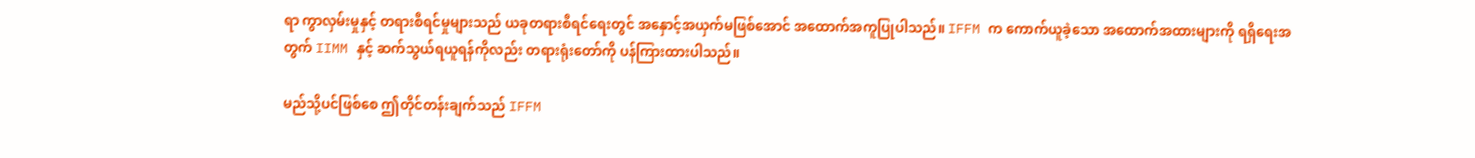ရာ ကွာလှမ်းမှုနှင့် တရားစီရင်မှုများသည် ယခုတရားစီရင်ရေးတွင် အနှောင့်အယှက်မဖြစ်အောင် အထောက်အကူပြုပါသည်။ IFFM က ကောက်ယူခဲ့သော အထောက်အထားများကို ရရှိရေးအတွက် IIMM နှင့် ဆက်သွယ်ရယူရန်ကိုလည်း တရားရုံးတော်ကို ပန်ကြားထားပါသည်။

မည်သို့ပင်ဖြစ်စေ ဤတိုင်တန်းချက်သည် IFFM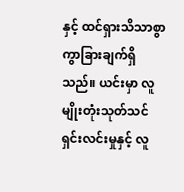နှင့် ထင်ရှားသိသာစွာ ကွာခြားချက်ရှိသည်။ ယင်းမှာ လူမျိုးတုံးသုတ်သင်ရှင်းလင်းမှုနှင့် လူ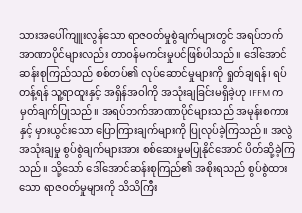သားအပေါ်ကျူးလွန်သော ရာဇဝတ်မှုစွဲချက်များတွင် အရပ်ဘက်အာဏာပိုင်များလည်း တာဝန်မကင်းမှုပင်ဖြစ်ပါသည်။ ဒေါ်အောင်ဆန်းစုကြည်သည် စစ်တပ်၏ လုပ်ဆောင်မှုများကို ရှုတ်ချရန်၊ ရပ်တန့်ရန် သူ့ရာထူးနှင့် အရှိန်အဝါကို အသုံးချခြင်းမရှိခဲ့ဟု IFFM က မှတ်ချက်ပြုသည်။ အရပ်ဘက်အာဏာပိုင်များသည် အမုန်းစကားနှင့် မှားယွင်းသော ပြောကြားချက်များကို ပြုလုပ်ခဲ့ကြသည်။ အလွဲအသုံးချမှု စွပ်စွဲချက်များအား စစ်ဆေးမှုမပြုနိုင်အောင် ပိတ်ဆို့ခဲ့ကြသည်။ သို့သော် ဒေါ်အောင်ဆန်းစုကြည်၏ အစိုးရသည် စွပ်စွဲထားသော ရာဇဝတ်မှုများကို သိသိကြီး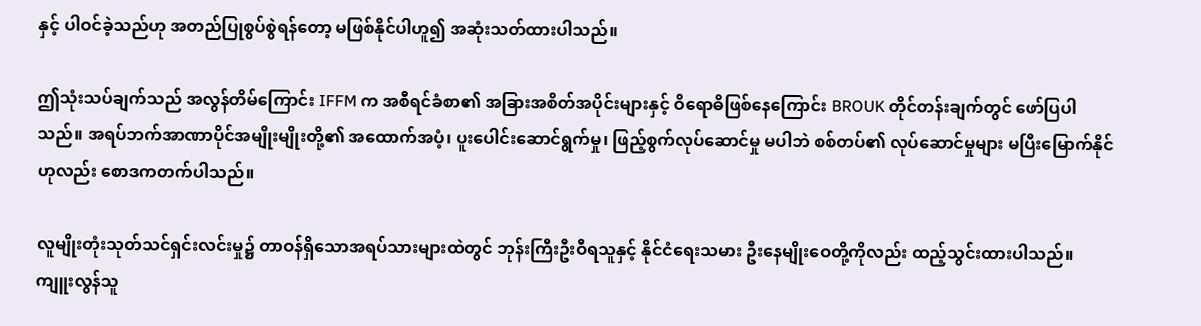နှင့် ပါဝင်ခဲ့သည်ဟု အတည်ပြုစွပ်စွဲရန်တော့ မဖြစ်နိုင်ပါဟူ၍ အဆုံးသတ်ထားပါသည်။

ဤသုံးသပ်ချက်သည် အလွန်တိမ်ကြောင်း IFFM က အစီရင်ခံစာ၏ အခြားအစိတ်အပိုင်းများနှင့် ဝိရောဓိဖြစ်နေကြောင်း BROUK တိုင်တန်းချက်တွင် ဖော်ပြပါသည်။ အရပ်ဘက်အာဏာပိုင်အမျိုးမျိုးတို့၏ အထောက်အပံ့၊ ပူးပေါင်းဆောင်ရွက်မှု၊ ဖြည့်စွက်လုပ်ဆောင်မှု မပါဘဲ စစ်တပ်၏ လုပ်ဆောင်မှုများ မပြီးမြောက်နိုင်ဟုလည်း စောဒကတက်ပါသည်။

လူမျိုးတုံးသုတ်သင်ရှင်းလင်းမှု၌ တာဝန်ရှိသောအရပ်သားများထဲတွင် ဘုန်းကြီးဦးဝီရသူနှင့် နိုင်ငံရေးသမား ဦးနေမျိုးဝေတို့ကိုလည်း ထည့်သွင်းထားပါသည်။ ကျူးလွန်သူ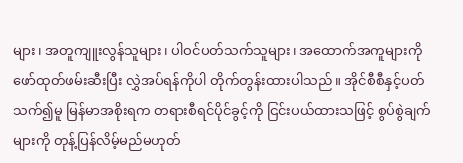များ၊ အတူကျူးလွန်သူများ၊ ပါဝင်ပတ်သက်သူများ၊ အထောက်အကူများကို ဖော်ထုတ်ဖမ်းဆီးပြီး လွှဲအပ်ရန်ကိုပါ တိုက်တွန်းထားပါသည်။ အိုင်စီစီနှင့်ပတ်သက်၍မူ မြန်မာအစိုးရက တရားစီရင်ပိုင်ခွင့်ကို ငြင်းပယ်ထားသဖြင့် စွပ်စွဲချက်များကို တုန့်ပြန်လိမ့်မည်မဟုတ်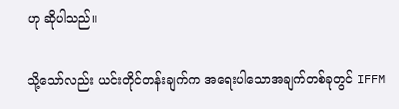ဟု ဆိုပါသည်။

သို့သော်လည်း ယင်းတိုင်တန်းချက်က အရေးပါသောအချက်တစ်ခုတွင် IFFM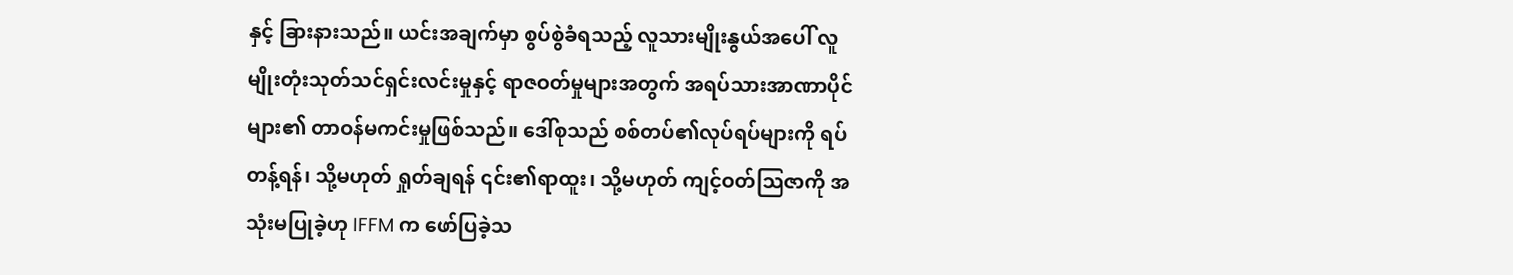နှင့် ခြားနားသည်။ ယင်းအချက်မှာ စွပ်စွဲခံရသည့် လူသားမျိုးနွယ်အပေါ် လူမျိုးတုံးသုတ်သင်ရှင်းလင်းမှုနှင့် ရာဇဝတ်မှုများအတွက် အရပ်သားအာဏာပိုင်များ၏ တာဝန်မကင်းမှုဖြစ်သည်။ ဒေါ်စုသည် စစ်တပ်၏လုပ်ရပ်များကို ရပ်တန့်ရန်၊ သို့မဟုတ် ရှုတ်ချရန် ၎င်း၏ရာထူး၊ သို့မဟုတ် ကျင့်ဝတ်သြဇာကို အသုံးမပြုခဲ့ဟု IFFM က ဖော်ပြခဲ့သ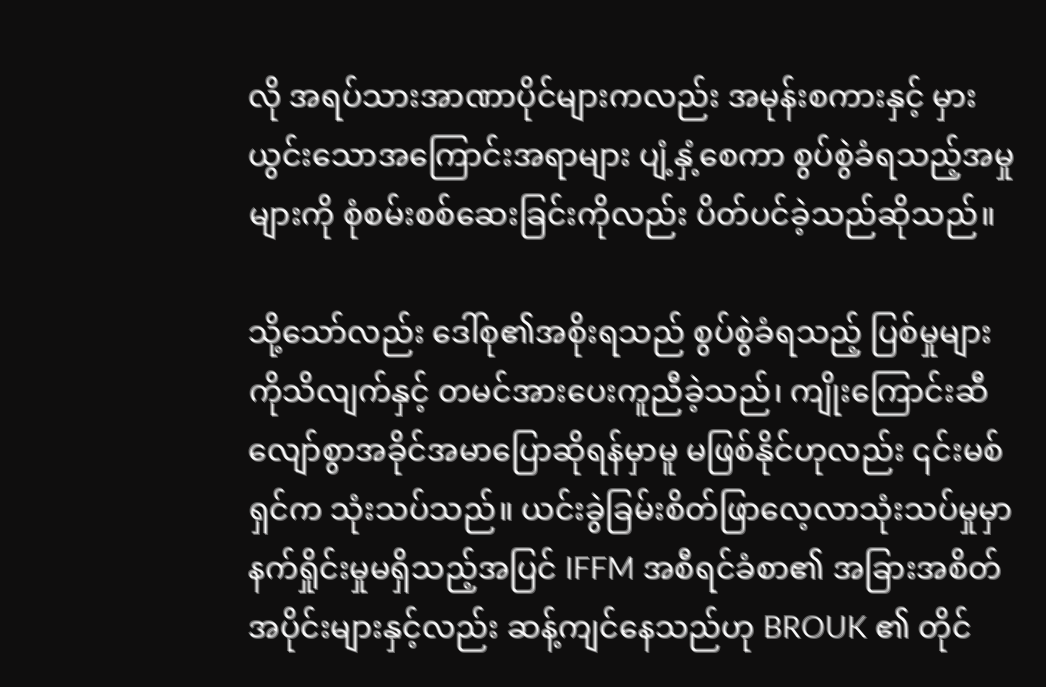လို အရပ်သားအာဏာပိုင်များကလည်း အမုန်းစကားနှင့် မှားယွင်းသောအကြောင်းအရာများ ပျံ့နှံ့စေကာ စွပ်စွဲခံရသည့်အမှုများကို စုံစမ်းစစ်ဆေးခြင်းကိုလည်း ပိတ်ပင်ခဲ့သည်ဆိုသည်။

သို့သော်လည်း ဒေါ်စု၏အစိုးရသည် စွပ်စွဲခံရသည့် ပြစ်မှုများကိုသိလျက်နှင့် တမင်အားပေးကူညီခဲ့သည်၊ ကျိုးကြောင်းဆီလျော်စွာအခိုင်အမာပြောဆိုရန်မှာမူ မဖြစ်နိုင်ဟုလည်း ၎င်းမစ်ရှင်က သုံးသပ်သည်။ ယင်းခွဲခြမ်းစိတ်ဖြာလေ့လာသုံးသပ်မှုမှာ နက်ရှိုင်းမှုမရှိသည့်အပြင် IFFM အစီရင်ခံစာ၏ အခြားအစိတ်အပိုင်းများနှင့်လည်း ဆန့်ကျင်နေသည်ဟု BROUK ၏ တိုင်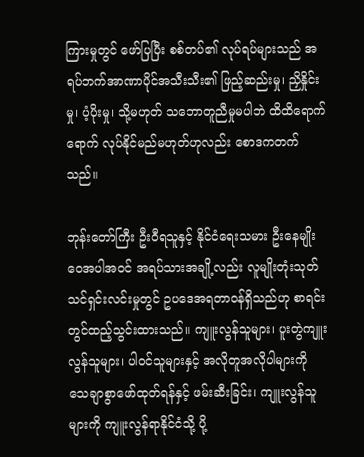ကြားမှုတွင် ဖော်ပြပြီး စစ်တပ်၏ လုပ်ရပ်များသည် အရပ်ဘက်အာဏာပိုင်အသီးသီး၏ ဖြည့်ဆည်းမှု၊ ညှိနှိုင်းမှု၊ ပံ့ပိုးမှု၊ သို့မဟုတ် သဘောတူညီမှုမပါဘဲ ထိထိရောက်ရောက် လုပ်နိုင်မည်မဟုတ်ဟုလည်း စောဒကတက်သည်။

ဘုန်းတော်ကြီး ဦးဝီရသူနှင့် နိုင်ငံရေးသမား ဦးနေမျိုးဝေအပါအဝင် အရပ်သားအချို့လည်း လူမျိုးတုံးသုတ်သင်ရှင်းလင်းမှုတွင် ဥပဒေအရတာဝန်ရှိသည်ဟု စာရင်းတွင်ထည့်သွင်းထားသည်။ ကျူးလွန်သူများ၊ ပူးတွဲကျူးလွန်သူများ၊ ပါဝင်သူများနှင့် အလိုတူအလိုပါများကို သေချာစွာဖော်ထုတ်ရန်နှင့် ဖမ်းဆီးခြင်း၊ ကျူးလွန်သူများကို ကျူးလွန်ရာနိုင်ငံသို့ ပို့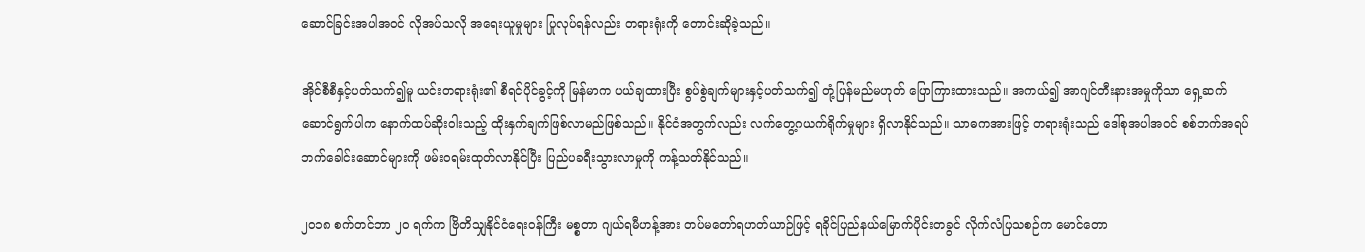ဆောင်ခြင်းအပါအဝင် လိုအပ်သလို အရေးယူမှုများ ပြုလုပ်ရန်လည်း တရားရုံးကို တောင်းဆိုခဲ့သည်။

အိုင်စီစီနှင့်ပတ်သက်၍မူ ယင်းတရားရုံး၏ စီရင်ပိုင်ခွင့်ကို မြန်မာက ပယ်ချထားပြီး စွပ်စွဲချက်များနှင့်ပတ်သက်၍ တုံ့ပြန်မည်မဟုတ် ပြောကြားထားသည်။ အကယ်၍ အာဂျင်တီးနားအမှုကိုသာ ရှေ့ဆက်ဆောင်ရွက်ပါက နောက်ထပ်ဆိုးဝါးသည့် ထိုးနှက်ချက်ဖြစ်လာမည်ဖြစ်သည်။ နိုင်ငံအတွက်လည်း လက်တွေ့ဂယက်ရိုက်မှုများ ရှိလာနိုင်သည်။ သာဓကအားဖြင့် တရားရုံးသည် ဒေါ်စုအပါအဝင် စစ်ဘက်အရပ်ဘက်ခေါင်းဆောင်များကို ဖမ်းဝရမ်းထုတ်လာနိုင်ပြီး ပြည်ပခရီးသွားလာမှုကို ကန့်သတ်နိုင်သည်။

၂၀၁၈ စက်တင်ဘာ ၂၀ ရက်က ဗြိတိသျှနိုင်ငံရေးဝန်ကြီး မစ္စတာ ဂျယ်ရမီဟန့်အား တပ်မတော်ရဟတ်ယာဉ်ဖြင့် ရခိုင်ပြည်နယ်မြောက်ပိုင်းတခွင် လိုက်လံပြသစဉ်က မောင်တော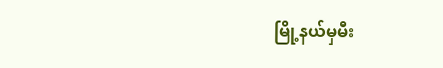မြို့နယ်မှမီး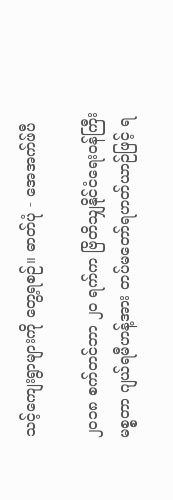သင့်ကျေးရွာများကို တွေ့ရစဉ်။ ဓာတ်ပုံ - အေအက်ဖ်ပီ

၂၀၁၈ စက်တင်ဘာ ၂၀ ရက်က ဗြိတိသျှနိုင်ငံရေးဝန်ကြီး မစ္စတာ ဂျယ်ရမီဟန့်အား တပ်မတော်ရဟတ်ယာဉ်ဖြင့် ရ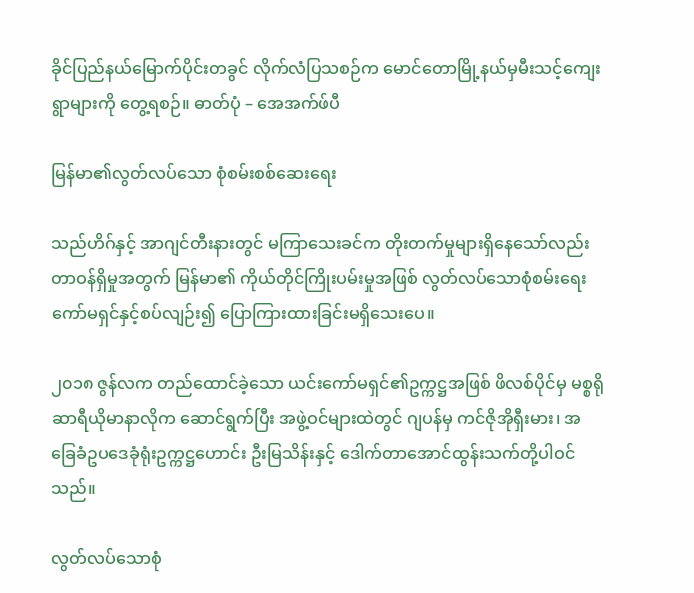ခိုင်ပြည်နယ်မြောက်ပိုင်းတခွင် လိုက်လံပြသစဉ်က မောင်တောမြို့နယ်မှမီးသင့်ကျေးရွာများကို တွေ့ရစဉ်။ ဓာတ်ပုံ – အေအက်ဖ်ပီ

မြန်မာ၏လွတ်လပ်သော စုံစမ်းစစ်ဆေးရေး

သည်ဟိဂ်နှင့် အာဂျင်တီးနားတွင် မကြာသေးခင်က တိုးတက်မှုများရှိနေသော်လည်း တာဝန်ရှိမှုအတွက် မြန်မာ၏ ကိုယ်တိုင်ကြိုးပမ်းမှုအဖြစ် လွတ်လပ်သောစုံစမ်းရေးကော်မရှင်နှင့်စပ်လျဉ်း၍ ပြောကြားထားခြင်းမရှိသေးပေ။

၂၀၁၈ ဇွန်လက တည်ထောင်ခဲ့သော ယင်းကော်မရှင်၏ဥက္ကဋ္ဌအဖြစ် ဖိလစ်ပိုင်မှ မစ္စရိုဆာရီယိုမာနာလိုက ဆောင်ရွက်ပြီး အဖွဲ့ဝင်များထဲတွင် ဂျပန်မှ ကင်ဇိုအိုရှီးမား၊ အခြေခံဥပဒေခုံရုံးဥက္ကဋ္ဌဟောင်း ဦးမြသိန်းနှင့် ဒေါက်တာအောင်ထွန်းသက်တို့ပါဝင်သည်။

လွတ်လပ်သောစုံ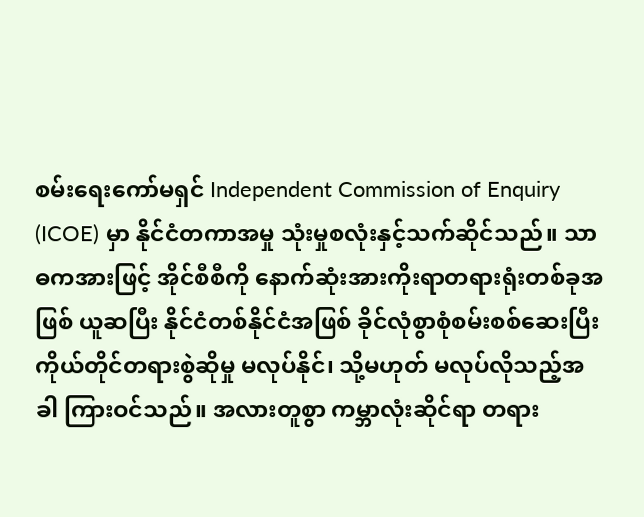စမ်းရေးကော်မရှင် Independent Commission of Enquiry (ICOE) မှာ နိုင်ငံတကာအမှု သုံးမှုစလုံးနှင့်သက်ဆိုင်သည်။ သာဓကအားဖြင့် အိုင်စီစီကို နောက်ဆုံးအားကိုးရာတရားရုံးတစ်ခုအဖြစ် ယူဆပြီး နိုင်ငံတစ်နိုင်ငံအဖြစ် ခိုင်လုံစွာစုံစမ်းစစ်ဆေးပြီး ကိုယ်တိုင်တရားစွဲဆိုမှု မလုပ်နိုင်၊ သို့မဟုတ် မလုပ်လိုသည့်အခါ ကြားဝင်သည်။ အလားတူစွာ ကမ္ဘာလုံးဆိုင်ရာ တရား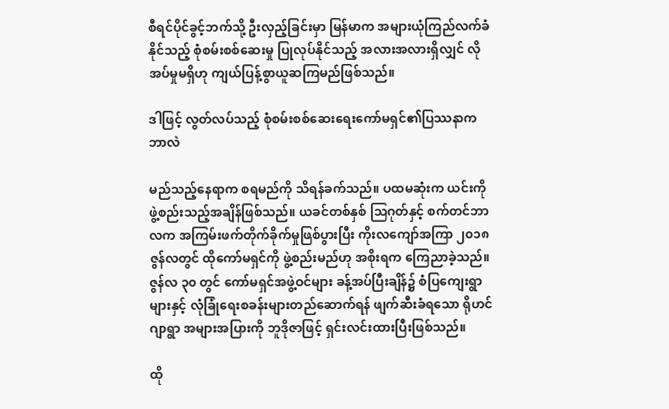စီရင်ပိုင်ခွင့်ဘက်သို့ ဦးလှည့်ခြင်းမှာ မြန်မာက အများယုံကြည်လက်ခံနိုင်သည့် စုံစမ်းစစ်ဆေးမှု ပြုလုပ်နိုင်သည့် အလားအလားရှိလျှင် လိုအပ်မှုမရှိဟု ကျယ်ပြန့်စွာယူဆကြမည်ဖြစ်သည်။

ဒါဖြင့် လွတ်လပ်သည့် စုံစမ်းစစ်ဆေးရေးကော်မရှင်၏ပြဿနာက ဘာလဲ

မည်သည့်နေရာက စရမည်ကို သိရန်ခက်သည်။ ပထမဆုံးက ယင်းကိုဖွဲ့စည်းသည့်အချိန်ဖြစ်သည်။ ယခင်တစ်နှစ် သြဂုတ်နှင့် စက်တင်ဘာလက အကြမ်းဖက်တိုက်ခိုက်မှုဖြစ်ပွားပြီး ကိုးလကျော်အကြာ ၂၀၁၈ ဇွန်လတွင် ထိုကော်မရှင်ကို ဖွဲ့စည်းမည်ဟု အစိုးရက ကြေညာခဲ့သည်။ ဇွန်လ ၃၀ တွင် ကော်မရှင်အဖွဲ့ဝင်များ ခန့်အပ်ပြီးချိန်၌ စံပြကျေးရွာများနှင့် လုံခြုံရေးစခန်းများတည်ဆောက်ရန် ဖျက်ဆီးခံရသော ရိုဟင်ဂျာရွာ အများအပြားကို ဘူဒိုဇာဖြင့် ရှင်းလင်းထားပြီးဖြစ်သည်။

ထို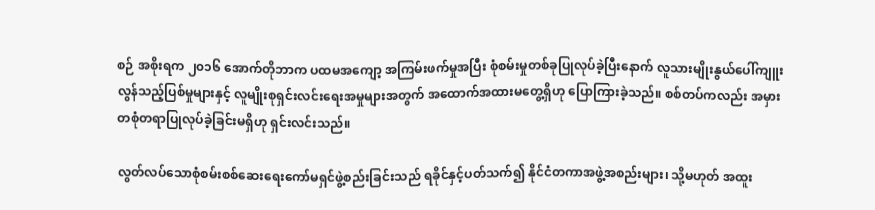စဉ် အစိုးရက ၂၀၁၆ အောက်တိုဘာက ပထမအကျော့ အကြမ်းဖက်မှုအပြီး စုံစမ်းမှုတစ်ခုပြုလုပ်ခဲ့ပြီးနောက် လူသားမျိုးနွယ်ပေါ်ကျူးလွန်သည့်ပြစ်မှုများနှင့် လူမျိုးစုရှင်းလင်းရေးအမှုများအတွက် အထောက်အထားမတွေ့ရှိဟု ပြောကြားခဲ့သည်။ စစ်တပ်ကလည်း အမှားတစုံတရာပြုလုပ်ခဲ့ခြင်းမရှိဟု ရှင်းလင်းသည်။

လွတ်လပ်သောစုံစမ်းစစ်ဆေးရေးကော်မရှင်ဖွဲ့စည်းခြင်းသည် ရခိုင်နှင့်ပတ်သက်၍ နိုင်ငံတကာအဖွဲ့အစည်းများ၊ သို့မဟုတ် အထူး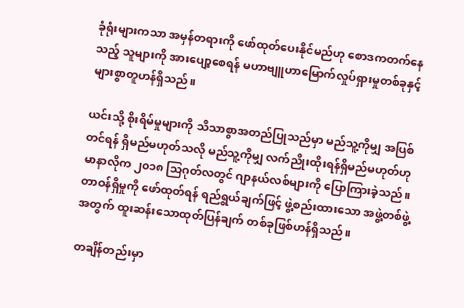ခုံရုံးများကသာ အမှန်တရားကို ဖော်ထုတ်ပေးနိုင်မည်ဟု စောဒကတက်နေသည့် သူများကို အားပျော့စေရန် မဟာဗျူဟာမြောက်လှုပ်ရှားမှုတစ်ခုနှင့် များစွာတူဟန်ရှိသည်။

ယင်းသို့ စိုးရိမ်မှုများကို သိသာစွာအတည်ပြုသည်မှာ မည်သူ့ကိုမျှ အပြစ်တင်ရန် ရှိမည်မဟုတ်သလို မည်သူ့ကိုမျှ လက်ညိုးထိုးရန်ရှိမည်မဟုတ်ဟု မာနာလိုက ၂၀၁၈ သြဂုတ်လတွင် ဂျာနယ်လစ်များကို ပြောကြားခဲ့သည်။ တာဝန်ရှိမှုကို ဖော်ထုတ်ရန် ရည်ရွယ်ချက်ဖြင့် ဖွဲ့စည်းထားသော အဖွဲ့တစ်ဖွဲ့အတွက် ထူးဆန်းသောထုတ်ပြန်ချက် တစ်ခုဖြစ်ဟန်ရှိသည်။

တချိန်တည်းမှာ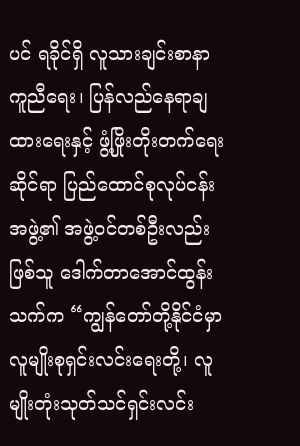ပင် ရခိုင်ရှိ လူသားချင်းစာနာကူညီရေး၊ ပြန်လည်နေရာချထားရေးနှင့် ဖွံ့ဖြိုးတိုးတက်ရေးဆိုင်ရာ ပြည်ထောင်စုလုပ်ငန်းအဖွဲ့၏ အဖွဲ့ဝင်တစ်ဦးလည်းဖြစ်သူ ဒေါက်တာအောင်ထွန်းသက်က “ကျွန်တော်တို့နိုင်ငံမှာ လူမျိုးစုရှင်းလင်းရေးတို့၊ လူမျိုးတုံးသုတ်သင်ရှင်းလင်း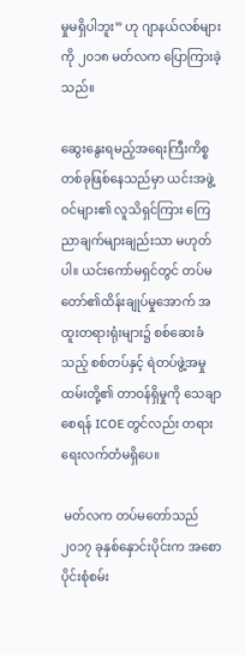မှုမရှိပါဘူး” ဟု ဂျာနယ်လစ်များကို ၂၀၁၈ မတ်လက ပြောကြားခဲ့သည်။

ဆွေးနွေးရမည့်အရေးကြီးကိစ္စ တစ်ခုဖြစ်နေသည်မှာ ယင်းအဖွဲ့ဝင်များ၏ လူသိရှင်ကြား ကြေညာချက်များချည်းသာ မဟုတ်ပါ။ ယင်းကော်မရှင်တွင် တပ်မတော်၏ထိန်းချုပ်မှုအောက် အထူးတရားရုံးများ၌ စစ်ဆေးခံသည့် စစ်တပ်နှင့် ရဲတပ်ဖွဲ့အမှုထမ်းတို့၏ တာဝန်ရှိမှုကို သေချာစေရန် ICOE တွင်လည်း တရားရေးလက်တံမရှိပေ။

 မတ်လက တပ်မတော်သည် ၂၀၁၇ ခုနှစ်နှောင်းပိုင်းက အစောပိုင်းစုံစမ်း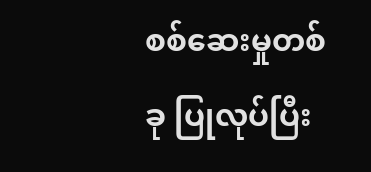စစ်ဆေးမှုတစ်ခု ပြုလုပ်ပြီး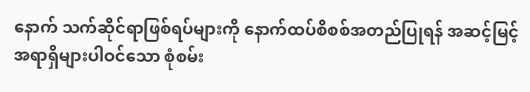နောက် သက်ဆိုင်ရာဖြစ်ရပ်များကို နောက်ထပ်စိစစ်အတည်ပြုရန် အဆင့်မြင့်အရာရှိများပါဝင်သော စုံစမ်း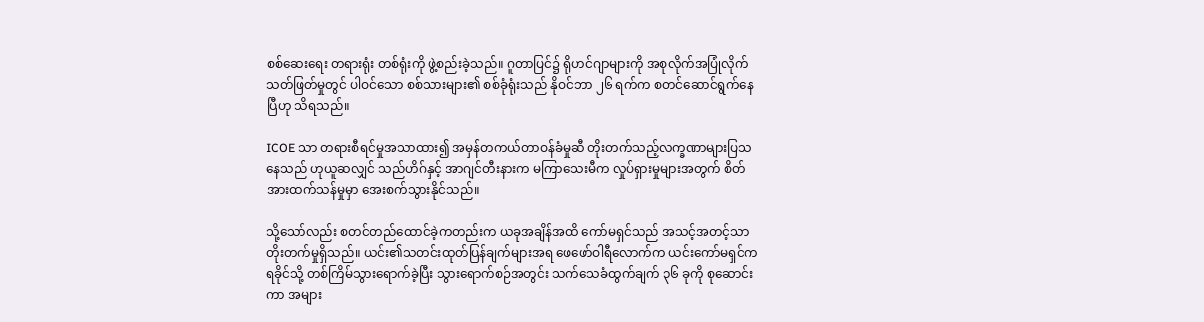စစ်ဆေးရေး တရားရုံး တစ်ရုံးကို ဖွဲ့စည်းခဲ့သည်။ ဂူတာပြင်၌ ရိုဟင်ဂျာများကို အစုလိုက်အပြုံလိုက်သတ်ဖြတ်မှုတွင် ပါဝင်သော စစ်သားများ၏ စစ်ခုံရုံးသည် နိုဝင်ဘာ ၂၆ ရက်က စတင်ဆောင်ရွက်နေပြီဟု သိရသည်။

ICOE သာ တရားစီရင်မှုအသာထား၍ အမှန်တကယ်တာဝန်ခံမှုဆီ တိုးတက်သည့်လက္ခဏာများပြသနေသည် ဟုယူဆလျှင် သည်ဟိဂ်နှင့် အာဂျင်တီးနားက မကြာသေးမီက လှုပ်ရှားမှုများအတွက် စိတ်အားထက်သန်မှုမှာ အေးစက်သွားနိုင်သည်။

သို့သော်လည်း စတင်တည်ထောင်ခဲ့ကတည်းက ယခုအချိန်အထိ ကော်မရှင်သည် အသင့်အတင့်သာ တိုးတက်မှုရှိသည်။ ယင်း၏သတင်းထုတ်ပြန်ချက်များအရ ဖေဖော်ဝါရီလောက်က ယင်းကော်မရှင်က ရခိုင်သို့ တစ်ကြိမ်သွားရောက်ခဲ့ပြီး သွားရောက်စဉ်အတွင်း သက်သေခံထွက်ချက် ၃၆ ခုကို စုဆောင်းကာ အများ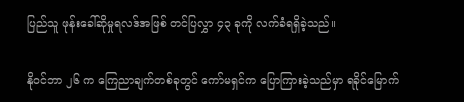ပြည်သူ ဖုန်းခေါ်ဆိုမှုရလဒ်အဖြစ် တင်ပြလွှာ ၄၃ ခုကို လက်ခံရရှိခဲ့သည်။

နိုဝင်ဘာ ၂၆ က ကြေညာချက်တစ်ခုတွင် ကော်မရှင်က ပြောကြားခဲ့သည်မှာ ရခိုင်မြောက်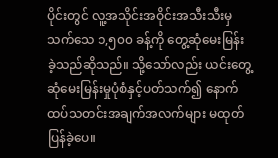ပိုင်းတွင် လူ့အသိုင်းအဝိုင်းအသီးသီးမှ သက်သေ ၁,၅၀၀ ခန့်ကို တွေ့ဆုံမေးမြန်းခဲ့သည်ဆိုသည်။ သို့သော်လည်း ယင်းတွေ့ဆုံမေးမြန်းမှုပုံစံနှင့်ပတ်သက်၍ နောက်ထပ်သတင်းအချက်အလက်များ မထုတ်ပြန်ခဲ့ပေ။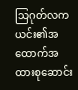သြဂုတ်လက ယင်း၏အထောက်အထားစုဆောင်း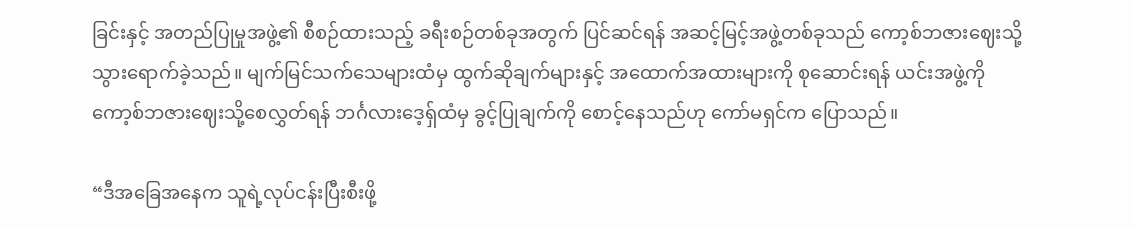ခြင်းနှင့် အတည်ပြုမှုအဖွဲ့၏ စီစဉ်ထားသည့် ခရီးစဉ်တစ်ခုအတွက် ပြင်ဆင်ရန် အဆင့်မြင့်အဖွဲ့တစ်ခုသည် ကော့စ်ဘဇားဈေးသို့ သွားရောက်ခဲ့သည်။ မျက်မြင်သက်သေများထံမှ ထွက်ဆိုချက်များနှင့် အထောက်အထားများကို စုဆောင်းရန် ယင်းအဖွဲ့ကို ကော့စ်ဘဇားဈေးသို့စေလွှတ်ရန် ဘင်္ဂလားဒေ့ရှ်ထံမှ ခွင့်ပြုချက်ကို စောင့်နေသည်ဟု ကော်မရှင်က ပြောသည်။

“ဒီအခြေအနေက သူရဲ့လုပ်ငန်းပြီးစီးဖို့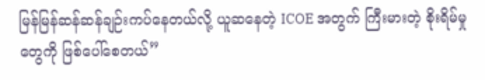မြန်မြန်ဆန်ဆန်ချဉ်းကပ်နေတယ်လို့ ယူဆနေတဲ့ ICOE အတွက် ကြီးမားတဲ့ စိုးရိမ်မှုတွေကို ဖြစ်ပေါ်စေတယ်”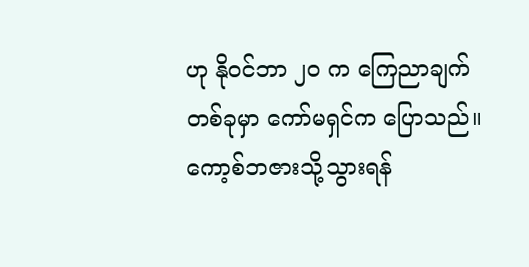ဟု နိုဝင်ဘာ ၂၀ က ကြေညာချက်တစ်ခုမှာ ကော်မရှင်က ပြောသည်။ ကော့စ်ဘဇားသို့သွားရန်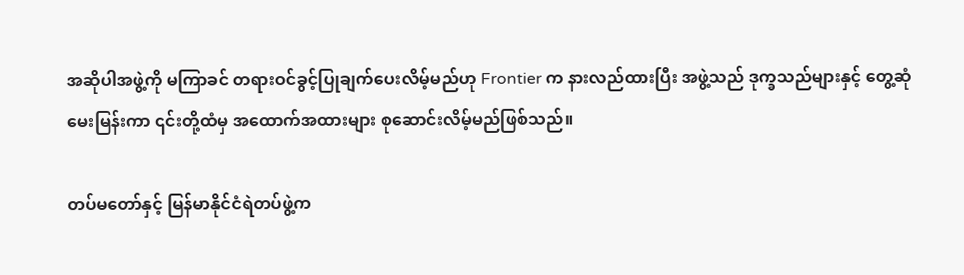အဆိုပါအဖွဲ့ကို မကြာခင် တရားဝင်ခွင့်ပြုချက်ပေးလိမ့်မည်ဟု Frontier က နားလည်ထားပြီး အဖွဲ့သည် ဒုက္ခသည်များနှင့် တွေ့ဆုံမေးမြန်းကာ ၎င်းတို့ထံမှ အထောက်အထားများ စုဆောင်းလိမ့်မည်ဖြစ်သည်။

တပ်မတော်နှင့် မြန်မာနိုင်ငံရဲတပ်ဖွဲ့က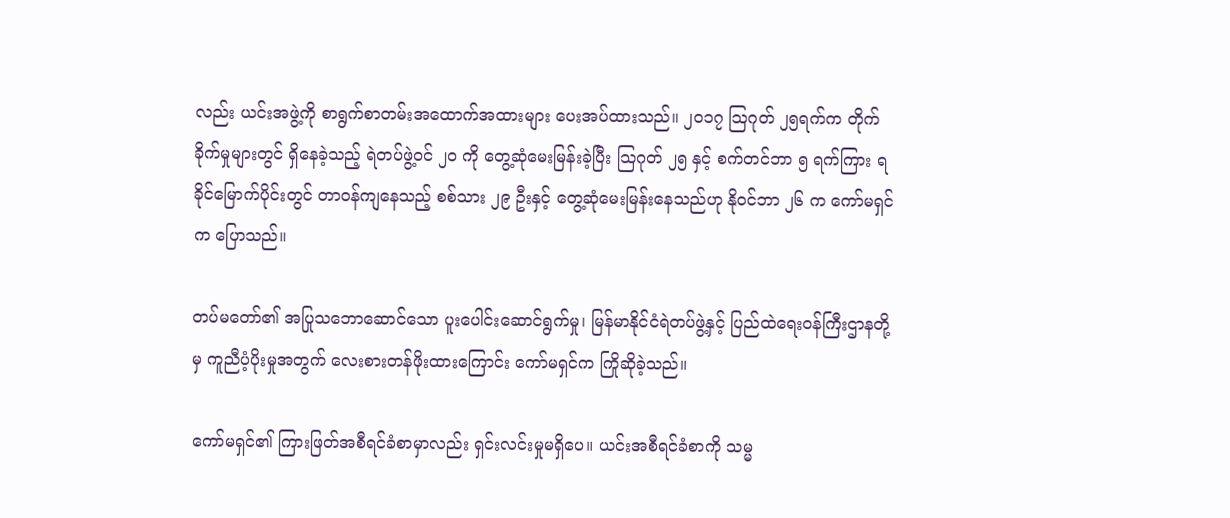လည်း ယင်းအဖွဲ့ကို စာရွက်စာတမ်းအထောက်အထားများ ပေးအပ်ထားသည်။ ၂၀၁၇ သြဂုတ် ၂၅ရက်က တိုက်ခိုက်မှုများတွင် ရှိနေခဲ့သည့် ရဲတပ်ဖွဲ့ဝင် ၂၀ ကို တွေ့ဆုံမေးမြန်းခဲ့ပြီး သြဂုတ် ၂၅ နှင့် စက်တင်ဘာ ၅ ရက်ကြား ရခိုင်မြောက်ပိုင်းတွင် တာဝန်ကျနေသည့် စစ်သား ၂၉ ဦးနှင့် တွေ့ဆုံမေးမြန်းနေသည်ဟု နိုဝင်ဘာ ၂၆ က ကော်မရှင်က ပြောသည်။

တပ်မတော်၏ အပြုသဘောဆောင်သော ပူးပေါင်းဆောင်ရွက်မှု၊ မြန်မာနိုင်ငံရဲတပ်ဖွဲ့နှင့် ပြည်ထဲရေးဝန်ကြီးဌာနတို့မှ ကူညီပံ့ပိုးမှုအတွက် လေးစားတန်ဖိုးထားကြောင်း ကော်မရှင်က ကြိုဆိုခဲ့သည်။

ကော်မရှင်၏ ကြားဖြတ်အစီရင်ခံစာမှာလည်း ရှင်းလင်းမှုမရှိပေ။ ယင်းအစီရင်ခံစာကို သမ္မ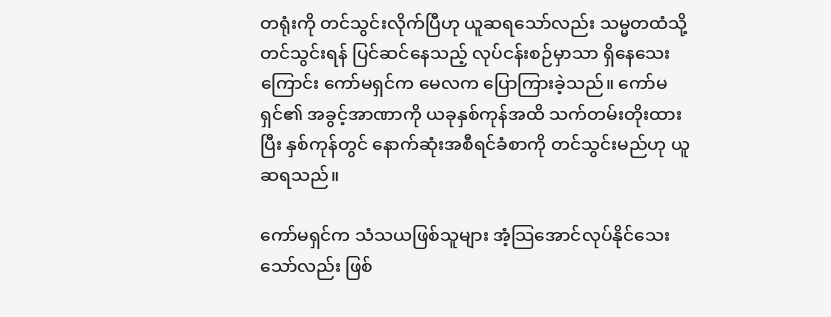တရုံးကို တင်သွင်းလိုက်ပြီဟု ယူဆရသော်လည်း သမ္မတထံသို့ တင်သွင်းရန် ပြင်ဆင်နေသည့် လုပ်ငန်းစဉ်မှာသာ ရှိနေသေးကြောင်း ကော်မရှင်က မေလက ပြောကြားခဲ့သည်။ ကော်မရှင်၏ အခွင့်အာဏာကို ယခုနှစ်ကုန်အထိ သက်တမ်းတိုးထားပြီး နှစ်ကုန်တွင် နောက်ဆုံးအစီရင်ခံစာကို တင်သွင်းမည်ဟု ယူဆရသည်။

ကော်မရှင်က သံသယဖြစ်သူများ အံ့သြအောင်လုပ်နိုင်သေးသော်လည်း ဖြစ်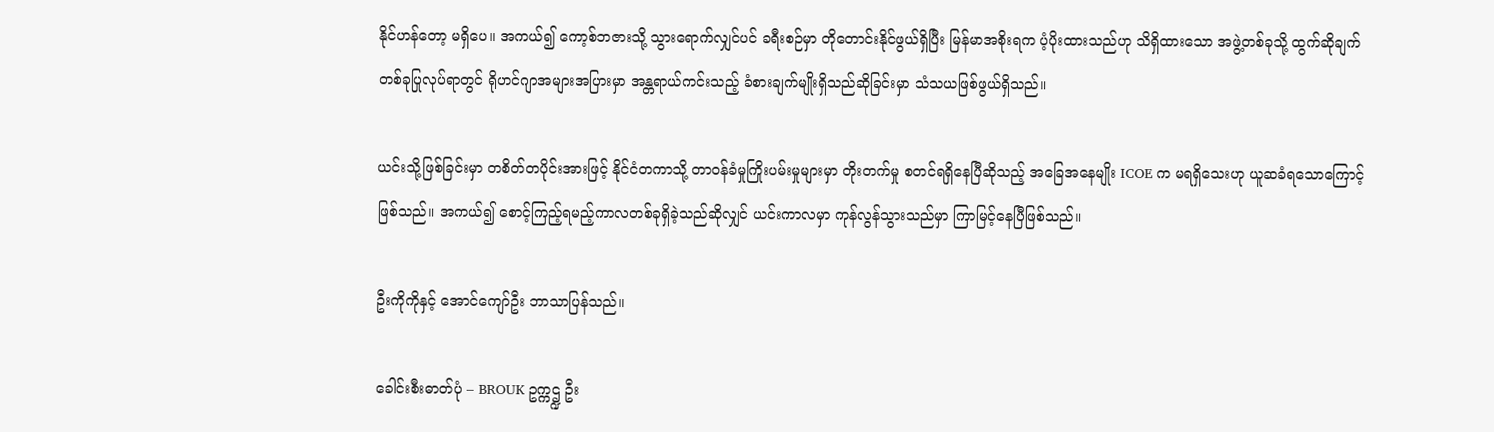နိုင်ဟန်တော့ မရှိပေ။ အကယ်၍ ကော့စ်ဘဇားသို့ သွားရောက်လျှင်ပင် ခရီးစဉ်မှာ တိုတောင်းနိုင်ဖွယ်ရှိပြီး မြန်မာအစိုးရက ပံ့ပိုးထားသည်ဟု သိရှိထားသော အဖွဲ့တစ်ခုသို့ ထွက်ဆိုချက်တစ်ခုပြုလုပ်ရာတွင် ရိုဟင်ဂျာအများအပြားမှာ အန္တရာယ်ကင်းသည့် ခံစားချက်မျိုးရှိသည်ဆိုခြင်းမှာ သံသယဖြစ်ဖွယ်ရှိသည်။

ယင်းသို့ဖြစ်ခြင်းမှာ တစိတ်တပိုင်းအားဖြင့် နိုင်ငံတကာသို့ တာဝန်ခံမှုကြိုးပမ်းမှုများမှာ တိုးတက်မှု စတင်ရရှိနေပြီဆိုသည့် အခြေအနေမျိုး ICOE က မရရှိသေးဟု ယူဆခံရသောကြောင့်ဖြစ်သည်။ အကယ်၍ စောင့်ကြည့်ရမည့်ကာလတစ်ခုရှိခဲ့သည်ဆိုလျှင် ယင်းကာလမှာ ကုန်လွန်သွားသည်မှာ ကြာမြင့်နေပြီဖြစ်သည်။

ဦးကိုကိုနှင့် အောင်ကျော်ဦး ဘာသာပြန်သည်။

ခေါင်းစီးဓာတ်ပုံ – BROUK ဥက္ကဌ္ဍ ဦး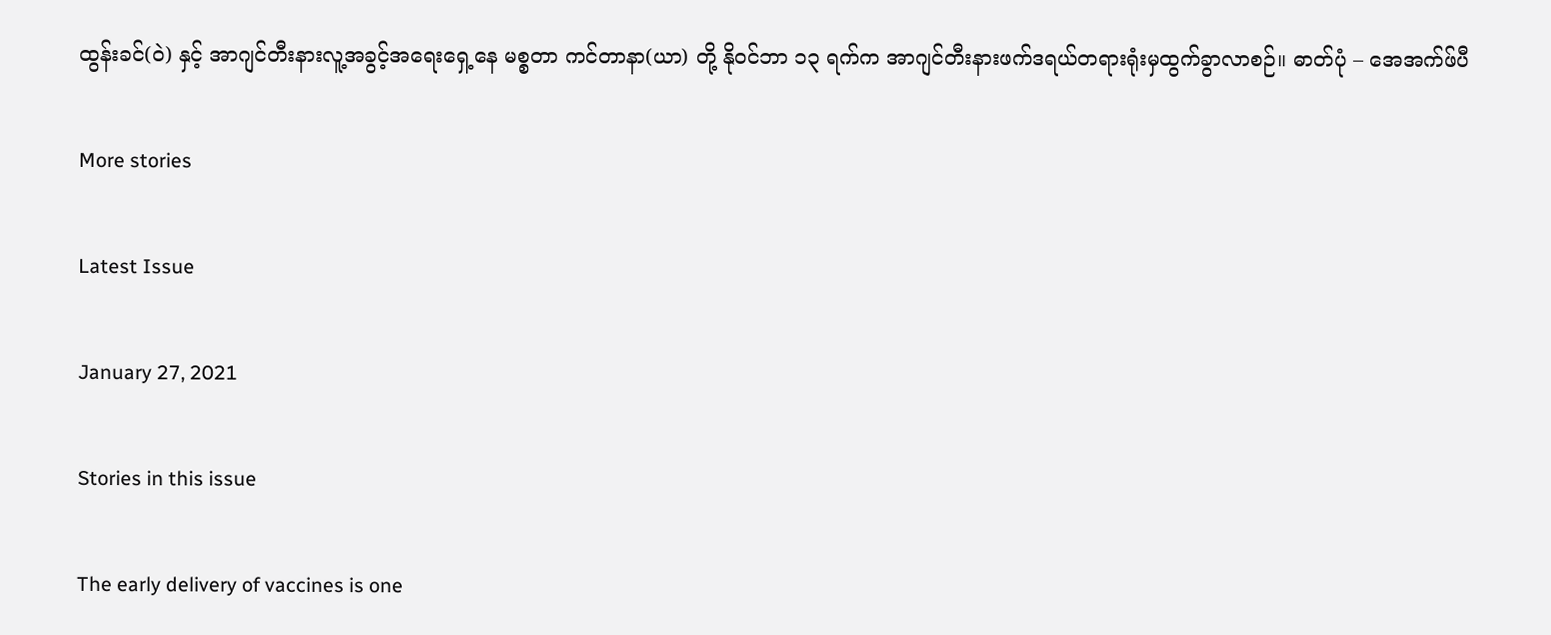ထွန်းခင်(ဝဲ) နှင့် အာဂျင်တီးနားလူ့အခွင့်အရေးရှေ့နေ မစ္စတာ ကင်တာနာ(ယာ) တို့ နိုဝင်ဘာ ၁၃ ရက်က အာဂျင်တီးနားဖက်ဒရယ်တရားရုံးမှထွက်ခွာလာစဉ်။ ဓာတ်ပုံ – အေအက်ဖ်ပီ

More stories

Latest Issue

January 27, 2021

Stories in this issue

The early delivery of vaccines is one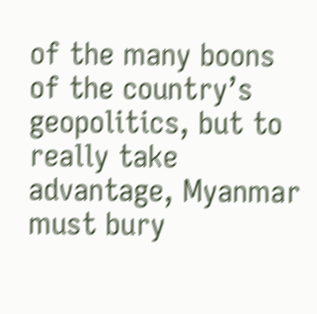of the many boons of the country’s geopolitics, but to really take advantage, Myanmar must bury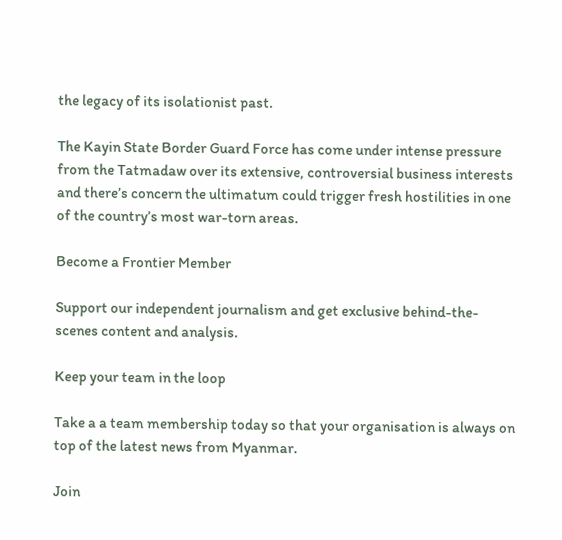the legacy of its isolationist past.

The Kayin State Border Guard Force has come under intense pressure from the Tatmadaw over its extensive, controversial business interests and there’s concern the ultimatum could trigger fresh hostilities in one of the country’s most war-torn areas.

Become a Frontier Member

Support our independent journalism and get exclusive behind-the-scenes content and analysis.

Keep your team in the loop

Take a a team membership today so that your organisation is always on top of the latest news from Myanmar.

Join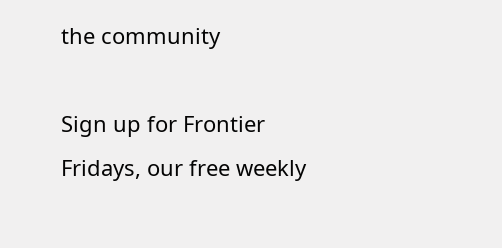the community

Sign up for Frontier Fridays, our free weekly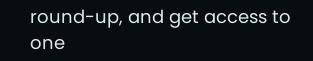round-up, and get access to one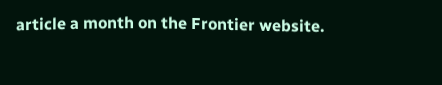article a month on the Frontier website.